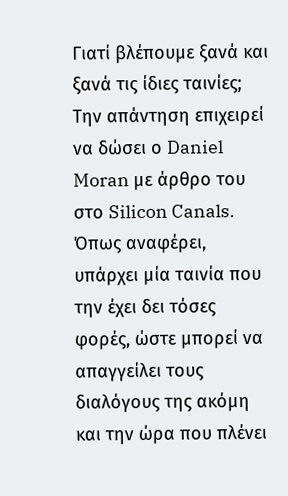Γιατί βλέπουμε ξανά και ξανά τις ίδιες ταινίες; Την απάντηση επιχειρεί να δώσει ο Daniel Moran με άρθρο του στο Silicon Canals.
Όπως αναφέρει, υπάρχει μία ταινία που την έχει δει τόσες φορές, ώστε μπορεί να απαγγείλει τους διαλόγους της ακόμη και την ώρα που πλένει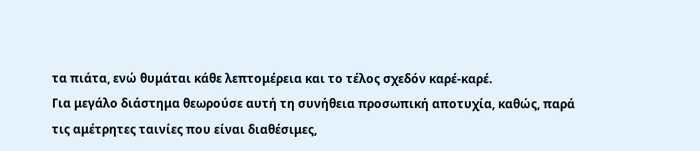τα πιάτα, ενώ θυμάται κάθε λεπτομέρεια και το τέλος σχεδόν καρέ-καρέ.
Για μεγάλο διάστημα θεωρούσε αυτή τη συνήθεια προσωπική αποτυχία, καθώς, παρά τις αμέτρητες ταινίες που είναι διαθέσιμες,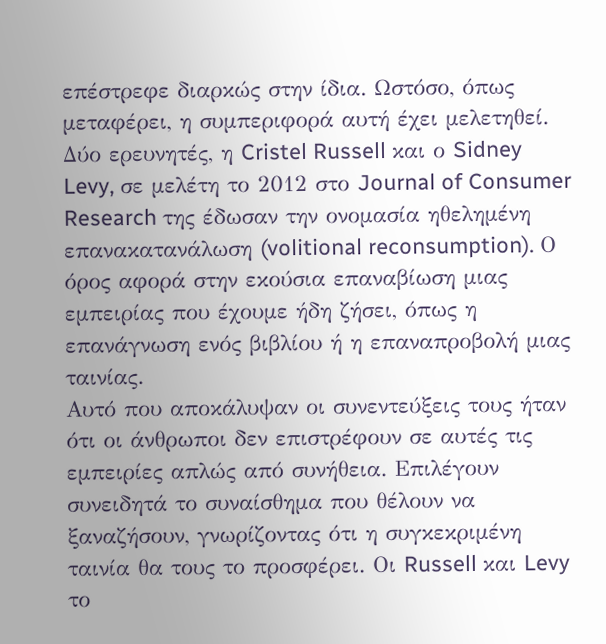επέστρεφε διαρκώς στην ίδια. Ωστόσο, όπως μεταφέρει, η συμπεριφορά αυτή έχει μελετηθεί. Δύο ερευνητές, η Cristel Russell και ο Sidney Levy, σε μελέτη το 2012 στο Journal of Consumer Research της έδωσαν την ονομασία ηθελημένη επανακατανάλωση (volitional reconsumption). Ο όρος αφορά στην εκούσια επαναβίωση μιας εμπειρίας που έχουμε ήδη ζήσει, όπως η επανάγνωση ενός βιβλίου ή η επαναπροβολή μιας ταινίας.
Αυτό που αποκάλυψαν οι συνεντεύξεις τους ήταν ότι οι άνθρωποι δεν επιστρέφουν σε αυτές τις εμπειρίες απλώς από συνήθεια. Επιλέγουν συνειδητά το συναίσθημα που θέλουν να ξαναζήσουν, γνωρίζοντας ότι η συγκεκριμένη ταινία θα τους το προσφέρει. Οι Russell και Levy το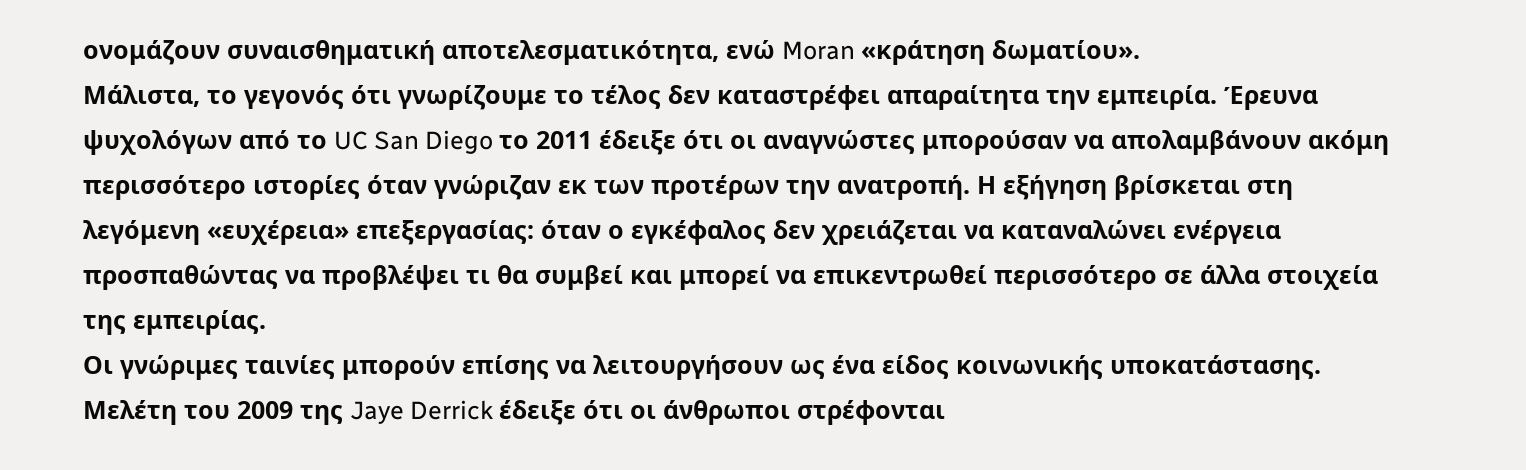ονομάζουν συναισθηματική αποτελεσματικότητα, ενώ Moran «κράτηση δωματίου».
Μάλιστα, το γεγονός ότι γνωρίζουμε το τέλος δεν καταστρέφει απαραίτητα την εμπειρία. Έρευνα ψυχολόγων από το UC San Diego το 2011 έδειξε ότι οι αναγνώστες μπορούσαν να απολαμβάνουν ακόμη περισσότερο ιστορίες όταν γνώριζαν εκ των προτέρων την ανατροπή. Η εξήγηση βρίσκεται στη λεγόμενη «ευχέρεια» επεξεργασίας: όταν ο εγκέφαλος δεν χρειάζεται να καταναλώνει ενέργεια προσπαθώντας να προβλέψει τι θα συμβεί και μπορεί να επικεντρωθεί περισσότερο σε άλλα στοιχεία της εμπειρίας.
Οι γνώριμες ταινίες μπορούν επίσης να λειτουργήσουν ως ένα είδος κοινωνικής υποκατάστασης. Μελέτη του 2009 της Jaye Derrick έδειξε ότι οι άνθρωποι στρέφονται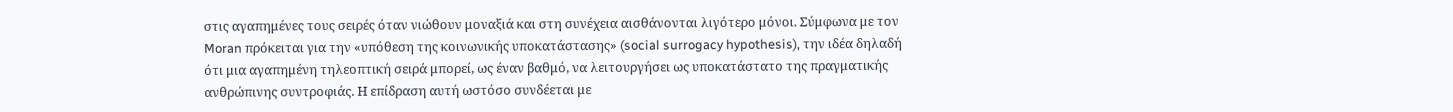στις αγαπημένες τους σειρές όταν νιώθουν μοναξιά και στη συνέχεια αισθάνονται λιγότερο μόνοι. Σύμφωνα με τον Moran πρόκειται για την «υπόθεση της κοινωνικής υποκατάστασης» (social surrogacy hypothesis), την ιδέα δηλαδή ότι μια αγαπημένη τηλεοπτική σειρά μπορεί, ως έναν βαθμό, να λειτουργήσει ως υποκατάστατο της πραγματικής ανθρώπινης συντροφιάς. Η επίδραση αυτή ωστόσο συνδέεται με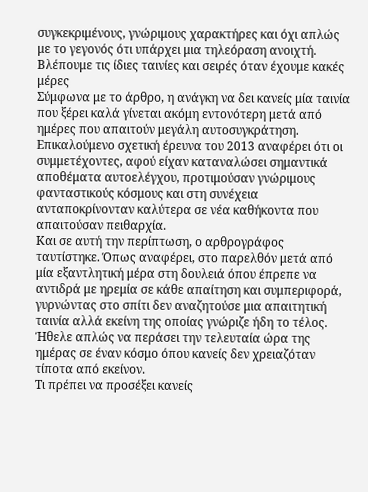συγκεκριμένους, γνώριμους χαρακτήρες και όχι απλώς με το γεγονός ότι υπάρχει μια τηλεόραση ανοιχτή.
Βλέπουμε τις ίδιες ταινίες και σειρές όταν έχουμε κακές μέρες
Σύμφωνα με το άρθρο, η ανάγκη να δει κανείς μία ταινία που ξέρει καλά γίνεται ακόμη εντονότερη μετά από ημέρες που απαιτούν μεγάλη αυτοσυγκράτηση. Επικαλούμενο σχετική έρευνα του 2013 αναφέρει ότι οι συμμετέχοντες, αφού είχαν καταναλώσει σημαντικά αποθέματα αυτοελέγχου, προτιμούσαν γνώριμους φανταστικούς κόσμους και στη συνέχεια ανταποκρίνονταν καλύτερα σε νέα καθήκοντα που απαιτούσαν πειθαρχία.
Και σε αυτή την περίπτωση, ο αρθρογράφος ταυτίστηκε. Όπως αναφέρει, στο παρελθόν μετά από μία εξαντλητική μέρα στη δουλειά όπου έπρεπε να αντιδρά με ηρεμία σε κάθε απαίτηση και συμπεριφορά, γυρνώντας στο σπίτι δεν αναζητούσε μια απαιτητική ταινία αλλά εκείνη της οποίας γνώριζε ήδη το τέλος. Ήθελε απλώς να περάσει την τελευταία ώρα της ημέρας σε έναν κόσμο όπου κανείς δεν χρειαζόταν τίποτα από εκείνον.
Τι πρέπει να προσέξει κανείς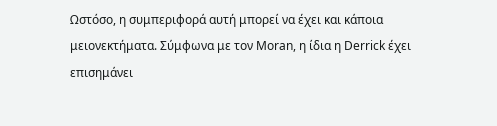Ωστόσο, η συμπεριφορά αυτή μπορεί να έχει και κάποια μειονεκτήματα. Σύμφωνα με τον Moran, η ίδια η Derrick έχει επισημάνει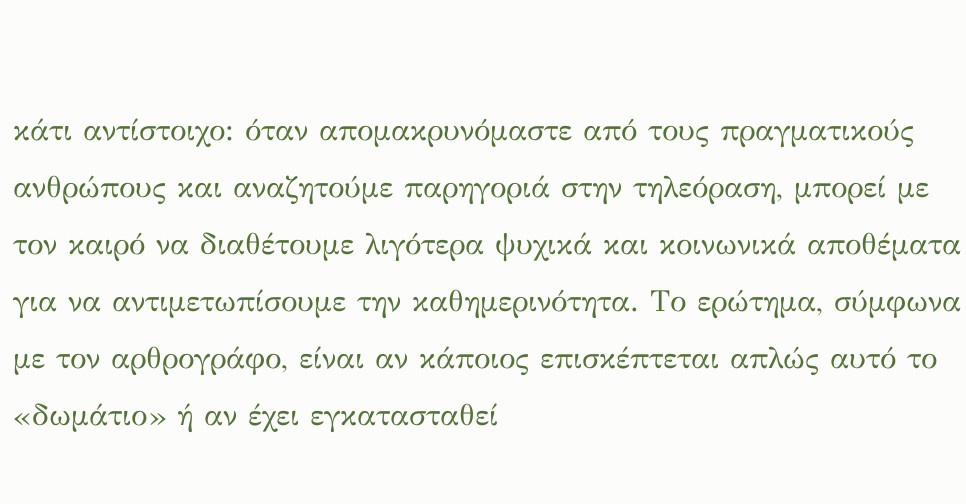κάτι αντίστοιχο: όταν απομακρυνόμαστε από τους πραγματικούς ανθρώπους και αναζητούμε παρηγοριά στην τηλεόραση, μπορεί με τον καιρό να διαθέτουμε λιγότερα ψυχικά και κοινωνικά αποθέματα για να αντιμετωπίσουμε την καθημερινότητα. Το ερώτημα, σύμφωνα με τον αρθρογράφο, είναι αν κάποιος επισκέπτεται απλώς αυτό το «δωμάτιο» ή αν έχει εγκατασταθεί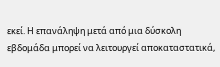εκεί. Η επανάληψη μετά από μια δύσκολη εβδομάδα μπορεί να λειτουργεί αποκαταστατικά,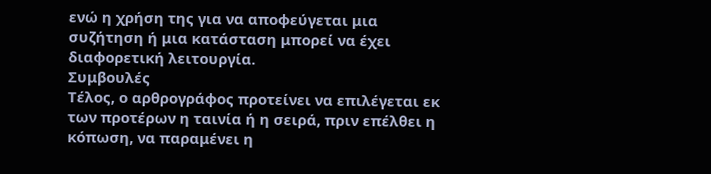ενώ η χρήση της για να αποφεύγεται μια συζήτηση ή μια κατάσταση μπορεί να έχει διαφορετική λειτουργία.
Συμβουλές
Τέλος, ο αρθρογράφος προτείνει να επιλέγεται εκ των προτέρων η ταινία ή η σειρά, πριν επέλθει η κόπωση, να παραμένει η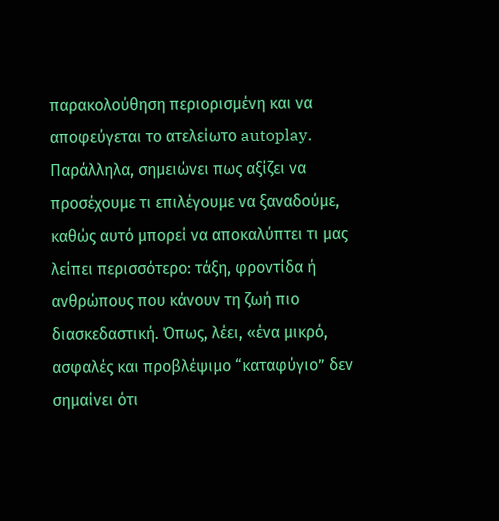παρακολούθηση περιορισμένη και να αποφεύγεται το ατελείωτο autoplay.
Παράλληλα, σημειώνει πως αξίζει να προσέχουμε τι επιλέγουμε να ξαναδούμε, καθώς αυτό μπορεί να αποκαλύπτει τι μας λείπει περισσότερο: τάξη, φροντίδα ή ανθρώπους που κάνουν τη ζωή πιο διασκεδαστική. Όπως, λέει, «ένα μικρό, ασφαλές και προβλέψιμο “καταφύγιο” δεν σημαίνει ότι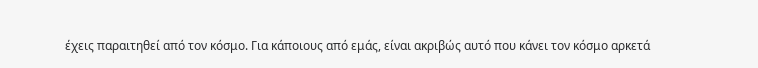έχεις παραιτηθεί από τον κόσμο. Για κάποιους από εμάς, είναι ακριβώς αυτό που κάνει τον κόσμο αρκετά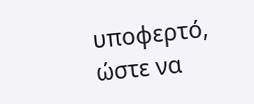υποφερτό, ώστε να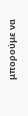μπορούμε να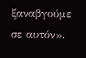ξαναβγούμε σε αυτόν».